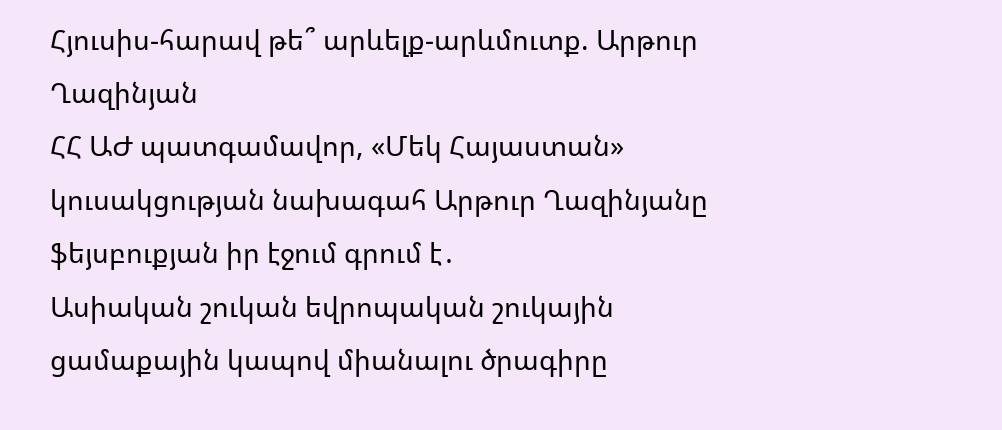Հյուսիս-հարավ թե՞ արևելք-արևմուտք. Արթուր Ղազինյան
ՀՀ ԱԺ պատգամավոր, «Մեկ Հայաստան» կուսակցության նախագահ Արթուր Ղազինյանը ֆեյսբուքյան իր էջում գրում է․
Ասիական շուկան եվրոպական շուկային ցամաքային կապով միանալու ծրագիրը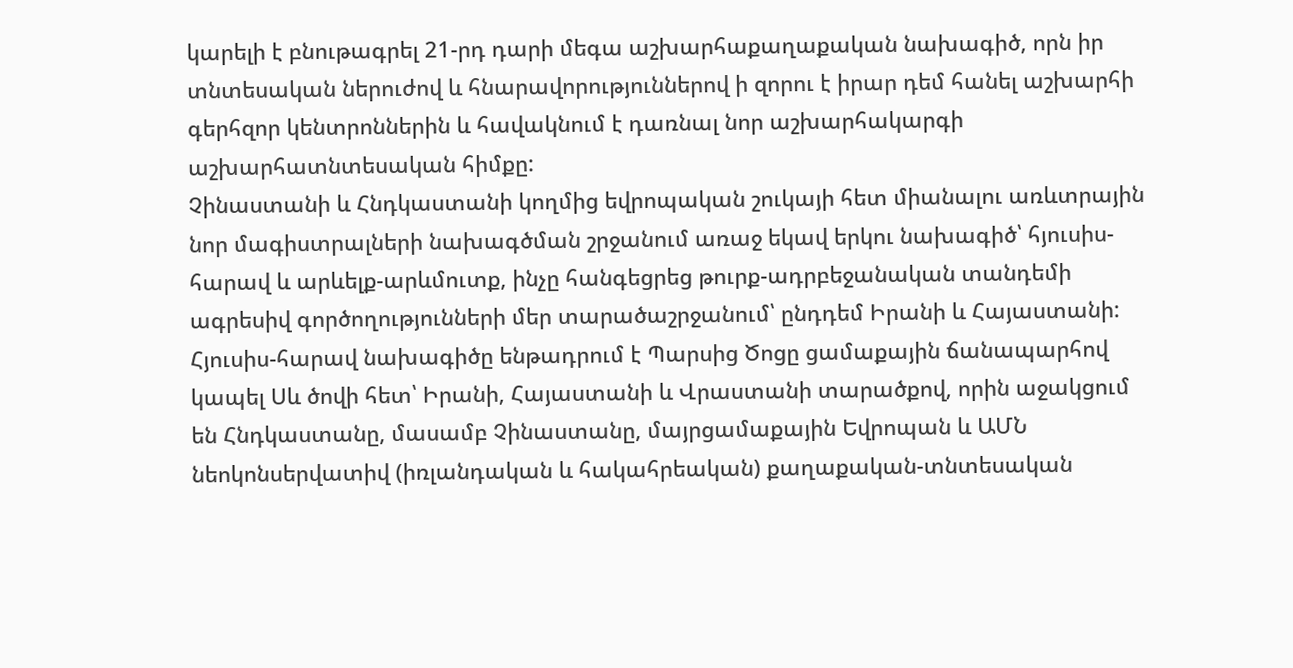կարելի է բնութագրել 21-րդ դարի մեգա աշխարհաքաղաքական նախագիծ, որն իր տնտեսական ներուժով և հնարավորություններով ի զորու է իրար դեմ հանել աշխարհի գերհզոր կենտրոններին և հավակնում է դառնալ նոր աշխարհակարգի աշխարհատնտեսական հիմքը:
Չինաստանի և Հնդկաստանի կողմից եվրոպական շուկայի հետ միանալու առևտրային նոր մագիստրալների նախագծման շրջանում առաջ եկավ երկու նախագիծ՝ հյուսիս-հարավ և արևելք-արևմուտք, ինչը հանգեցրեց թուրք-ադրբեջանական տանդեմի ագրեսիվ գործողությունների մեր տարածաշրջանում՝ ընդդեմ Իրանի և Հայաստանի:
Հյուսիս-հարավ նախագիծը ենթադրում է Պարսից Ծոցը ցամաքային ճանապարհով կապել Սև ծովի հետ՝ Իրանի, Հայաստանի և Վրաստանի տարածքով, որին աջակցում են Հնդկաստանը, մասամբ Չինաստանը, մայրցամաքային Եվրոպան և ԱՄՆ նեոկոնսերվատիվ (իռլանդական և հակահրեական) քաղաքական-տնտեսական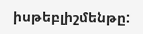իսթեբլիշմենթը: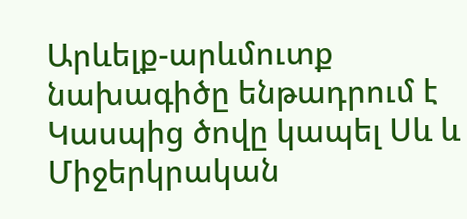Արևելք-արևմուտք նախագիծը ենթադրում է Կասպից ծովը կապել Սև և Միջերկրական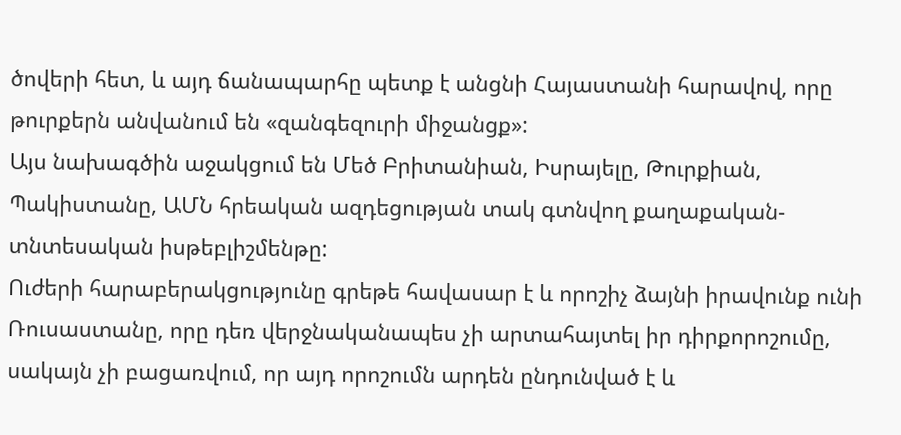ծովերի հետ, և այդ ճանապարհը պետք է անցնի Հայաստանի հարավով, որը թուրքերն անվանում են «զանգեզուրի միջանցք»:
Այս նախագծին աջակցում են Մեծ Բրիտանիան, Իսրայելը, Թուրքիան, Պակիստանը, ԱՄՆ հրեական ազդեցության տակ գտնվող քաղաքական-տնտեսական իսթեբլիշմենթը:
Ուժերի հարաբերակցությունը գրեթե հավասար է և որոշիչ ձայնի իրավունք ունի Ռուսաստանը, որը դեռ վերջնականապես չի արտահայտել իր դիրքորոշումը, սակայն չի բացառվում, որ այդ որոշումն արդեն ընդունված է և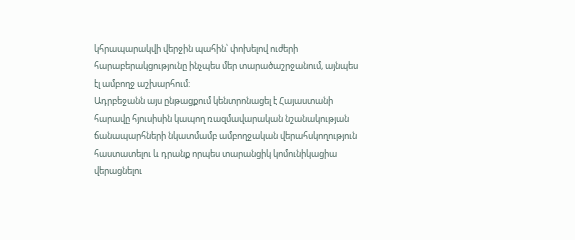կհրապարակվի վերջին պահին՝ փոխելով ուժերի հարաբերակցությունը ինչպես մեր տարածաշրջանում, այնպես էլ ամբողջ աշխարհում:
Ադրբեջանն այս ընթացքում կենտրոնացել է Հայաստանի հարավը հյուսիսին կապող ռազմավարական նշանակության ճանապարհների նկատմամբ ամբողջական վերահսկողություն հաստատելու և դրանք որպես տարանցիկ կոմունիկացիա վերացնելու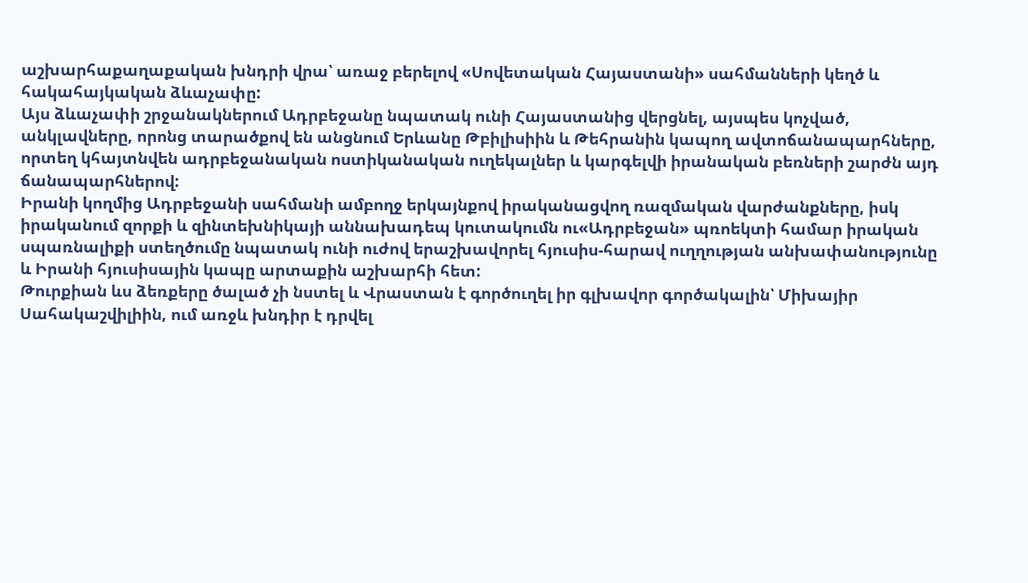աշխարհաքաղաքական խնդրի վրա՝ առաջ բերելով «Սովետական Հայաստանի» սահմանների կեղծ և հակահայկական ձևաչափը:
Այս ձևաչափի շրջանակներում Ադրբեջանը նպատակ ունի Հայաստանից վերցնել, այսպես կոչված, անկլավները, որոնց տարածքով են անցնում Երևանը Թբիլիսիին և Թեհրանին կապող ավտոճանապարհները, որտեղ կհայտնվեն ադրբեջանական ոստիկանական ուղեկալներ և կարգելվի իրանական բեռների շարժն այդ ճանապարհներով:
Իրանի կողմից Ադրբեջանի սահմանի ամբողջ երկայնքով իրականացվող ռազմական վարժանքները, իսկ իրականում զորքի և զինտեխնիկայի աննախադեպ կուտակումն ու«Ադրբեջան» պռոեկտի համար իրական սպառնալիքի ստեղծումը նպատակ ունի ուժով երաշխավորել հյուսիս-հարավ ուղղության անխափանությունը և Իրանի հյուսիսային կապը արտաքին աշխարհի հետ:
Թուրքիան ևս ձեռքերը ծալած չի նստել և Վրաստան է գործուղել իր գլխավոր գործակալին՝ Միխայիր Սահակաշվիլիին, ում առջև խնդիր է դրվել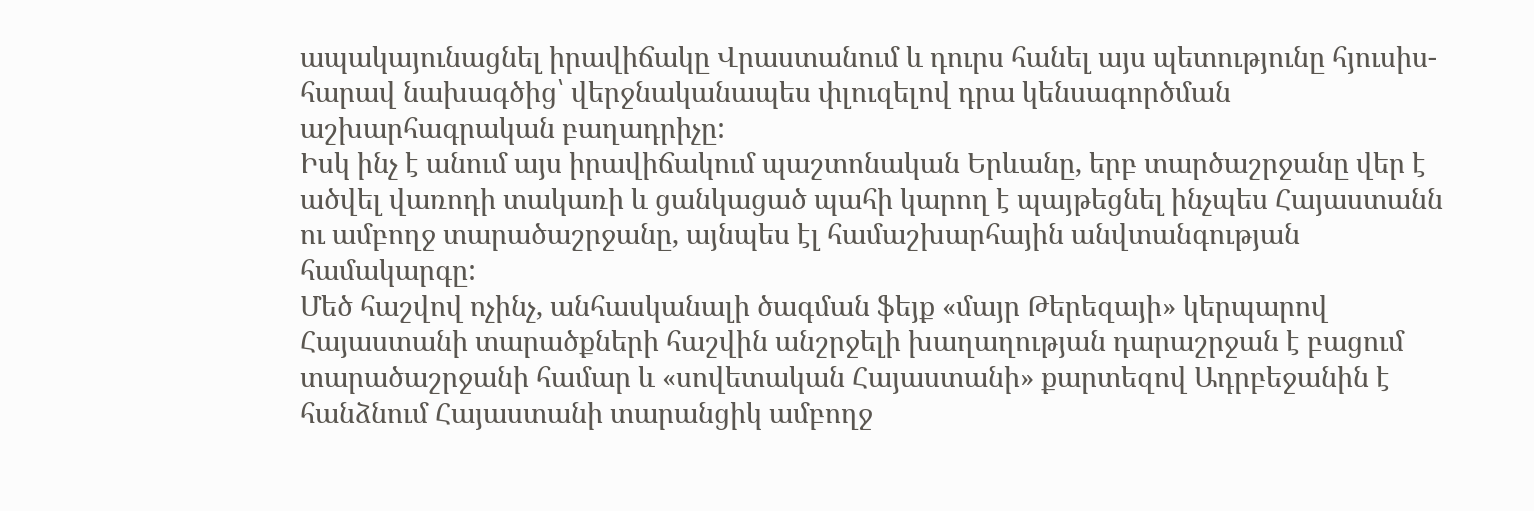ապակայունացնել իրավիճակը Վրաստանում և դուրս հանել այս պետությունը հյուսիս-հարավ նախագծից՝ վերջնականապես փլուզելով դրա կենսագործման աշխարհագրական բաղադրիչը:
Իսկ ինչ է անում այս իրավիճակում պաշտոնական Երևանը, երբ տարծաշրջանը վեր է ածվել վառոդի տակառի և ցանկացած պահի կարող է պայթեցնել ինչպես Հայաստանն ու ամբողջ տարածաշրջանը, այնպես էլ համաշխարհային անվտանգության համակարգը:
Մեծ հաշվով ոչինչ, անհասկանալի ծագման ֆեյք «մայր Թերեզայի» կերպարով Հայաստանի տարածքների հաշվին անշրջելի խաղաղության դարաշրջան է բացում տարածաշրջանի համար և «սովետական Հայաստանի» քարտեզով Ադրբեջանին է հանձնում Հայաստանի տարանցիկ ամբողջ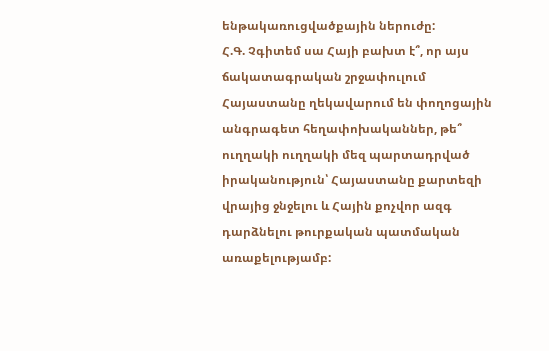ենթակառուցվածքային ներուժը:
Հ.Գ. Չգիտեմ սա Հայի բախտ է՞, որ այս ճակատագրական շրջափուլում Հայաստանը ղեկավարում են փողոցային անգրագետ հեղափոխականներ, թե՞ ուղղակի ուղղակի մեզ պարտադրված իրականություն՝ Հայաստանը քարտեզի վրայից ջնջելու և Հային քոչվոր ազգ դարձնելու թուրքական պատմական առաքելությամբ: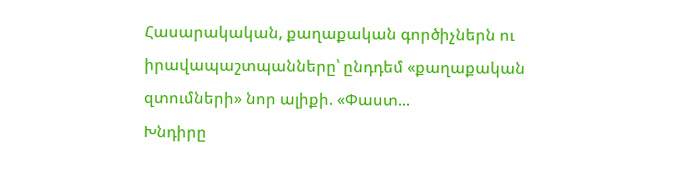Հասարակական, քաղաքական գործիչներն ու իրավապաշտպանները՝ ընդդեմ «քաղաքական զտումների» նոր ալիքի. «Փաստ...
Խնդիրը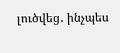լուծվեց․ ինչպես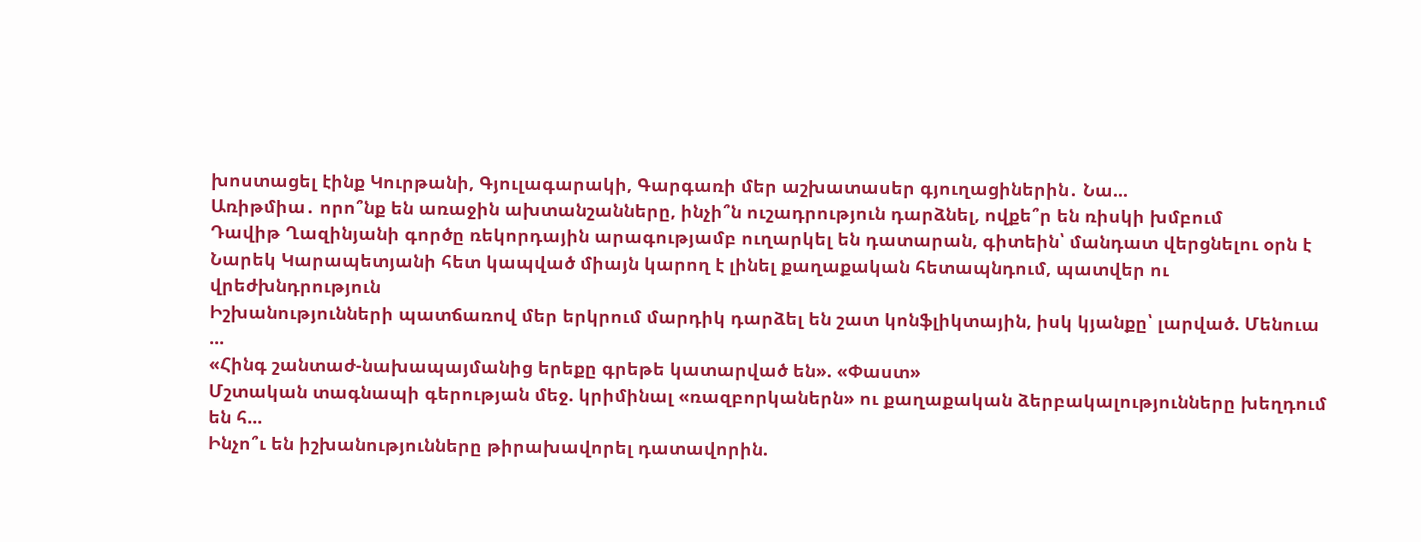խոստացել էինք Կուրթանի, Գյուլագարակի, Գարգառի մեր աշխատասեր գյուղացիներին․ Նա...
Առիթմիա․ որո՞նք են առաջին ախտանշանները, ինչի՞ն ուշադրություն դարձնել, ովքե՞ր են ռիսկի խմբում
Դավիթ Ղազինյանի գործը ռեկորդային արագությամբ ուղարկել են դատարան, գիտեին՝ մանդատ վերցնելու օրն է
Նարեկ Կարապետյանի հետ կապված միայն կարող է լինել քաղաքական հետապնդում, պատվեր ու վրեժխնդրություն
Իշխանությունների պատճառով մեր երկրում մարդիկ դարձել են շատ կոնֆլիկտային, իսկ կյանքը՝ լարված. Մենուա ...
«Հինգ շանտաժ-նախապայմանից երեքը գրեթե կատարված են». «Փաստ»
Մշտական տագնապի գերության մեջ. կրիմինալ «ռազբորկաներն» ու քաղաքական ձերբակալությունները խեղդում են հ...
Ինչո՞ւ են իշխանությունները թիրախավորել դատավորին.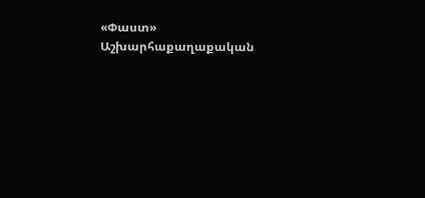«Փաստ»
Աշխարհաքաղաքական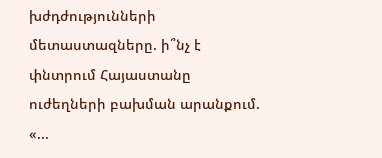խժդժությունների մետաստազները. ի՞նչ է փնտրում Հայաստանը ուժեղների բախման արանքում. «...